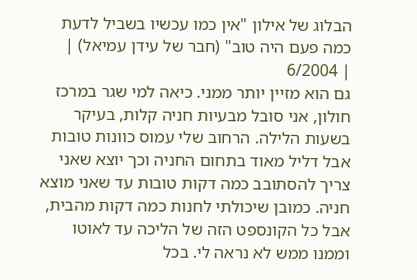הבלוג של אילון "אין כמו עכשיו בשביל לדעת כמה פעם היה טוב" (חבר של עידן עמיאל) |
| 6/2004
גם הוא מזיין יותר ממני. כיאה למי שגר במרכז חולון, אני סובל מבעיות חניה קלות, בעיקר בשעות הלילה. הרחוב שלי עמוס כוונות טובות אבל דליל מאוד בתחום החניה וכך יוצא שאני צריך להסתובב כמה דקות טובות עד שאני מוצא חניה. כמובן שיכולתי לחנות כמה דקות מהבית, אבל כל הקונספט הזה של הליכה עד לאוטו וממנו ממש לא נראה לי. בכל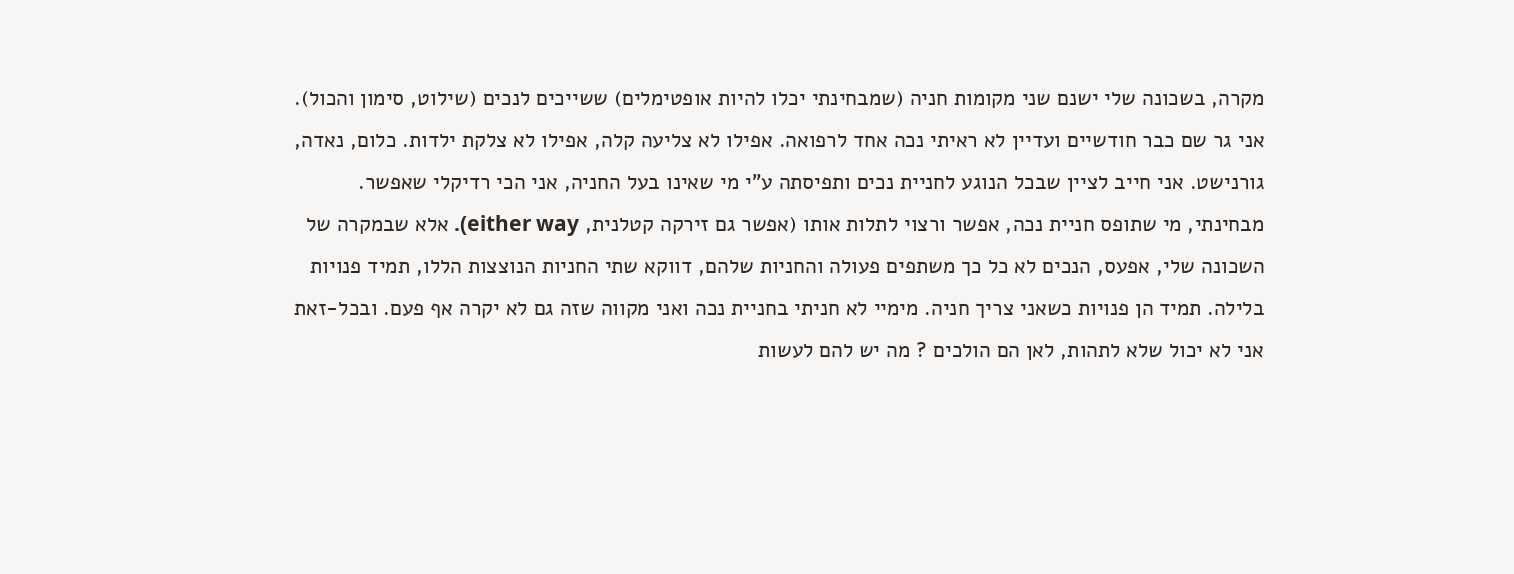מקרה, בשכונה שלי ישנם שני מקומות חניה (שמבחינתי יכלו להיות אופטימלים) ששייכים לנכים (שילוט, סימון והכול). אני גר שם כבר חודשיים ועדיין לא ראיתי נכה אחד לרפואה. אפילו לא צליעה קלה, אפילו לא צלקת ילדות. כלום, נאדה, גורנישט. אני חייב לציין שבכל הנוגע לחניית נכים ותפיסתה ע"י מי שאינו בעל החניה, אני הכי רדיקלי שאפשר. מבחינתי, מי שתופס חניית נכה, אפשר ורצוי לתלות אותו (אפשר גם זירקה קטלנית, either way). אלא שבמקרה של השכונה שלי, אפעס, הנכים לא כל כך משתפים פעולה והחניות שלהם, דווקא שתי החניות הנוצצות הללו, תמיד פנויות בלילה. תמיד הן פנויות כשאני צריך חניה. מימיי לא חניתי בחניית נכה ואני מקווה שזה גם לא יקרה אף פעם. ובכל-זאת אני לא יכול שלא לתהות, לאן הם הולכים ? מה יש להם לעשות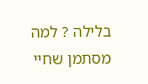בלילה ? למה מסתמן שחיי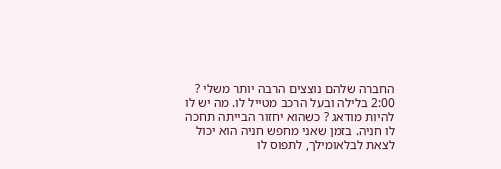החברה שלהם נוצצים הרבה יותר משלי ? 2:00 בלילה ובעל הרכב מטייל לו. מה יש לו להיות מודאג ? כשהוא יחזור הבייתה תחכה לו חניה. בזמן שאני מחפש חניה הוא יכול לצאת לבלאומילך, לתפוס לו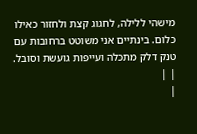מישהי ללילה, לחגוג קצת ולחזור כאילו כלום. בינתיים אני משוטט ברחובות עם טנק דלק מתכלה ועייפות גועשת וסובל.
| |
|